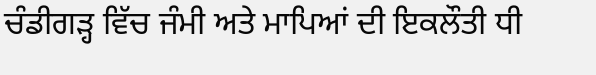ਚੰਡੀਗੜ੍ਹ ਵਿੱਚ ਜੰਮੀ ਅਤੇ ਮਾਪਿਆਂ ਦੀ ਇਕਲੌਤੀ ਧੀ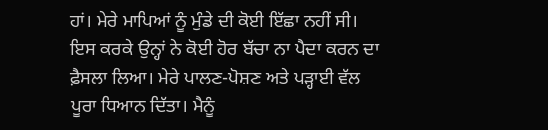ਹਾਂ। ਮੇਰੇ ਮਾਪਿਆਂ ਨੂੰ ਮੁੰਡੇ ਦੀ ਕੋਈ ਇੱਛਾ ਨਹੀਂ ਸੀ। ਇਸ ਕਰਕੇ ਉਨ੍ਹਾਂ ਨੇ ਕੋਈ ਹੋਰ ਬੱਚਾ ਨਾ ਪੈਦਾ ਕਰਨ ਦਾ ਫ਼ੈਸਲਾ ਲਿਆ। ਮੇਰੇ ਪਾਲਣ-ਪੋਸ਼ਣ ਅਤੇ ਪੜ੍ਹਾਈ ਵੱਲ ਪੂਰਾ ਧਿਆਨ ਦਿੱਤਾ। ਮੈਨੂੰ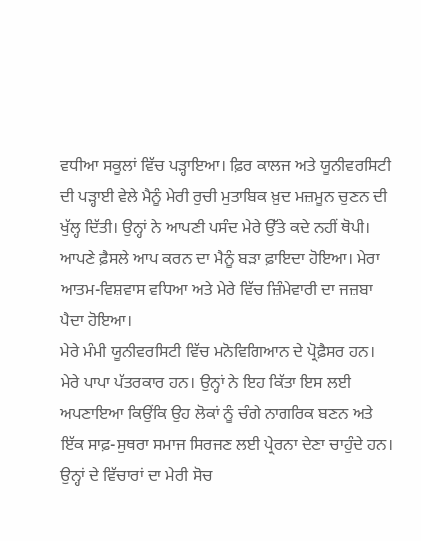ਵਧੀਆ ਸਕੂਲਾਂ ਵਿੱਚ ਪੜ੍ਹਾਇਆ। ਫ਼ਿਰ ਕਾਲਜ ਅਤੇ ਯੂਨੀਵਰਸਿਟੀ ਦੀ ਪੜ੍ਹਾਈ ਵੇਲੇ ਮੈਨੂੰ ਮੇਰੀ ਰੁਚੀ ਮੁਤਾਬਿਕ ਖ਼ੁਦ ਮਜ਼ਮੂਨ ਚੁਣਨ ਦੀ ਖੁੱਲ੍ਹ ਦਿੱਤੀ। ਉਨ੍ਹਾਂ ਨੇ ਆਪਣੀ ਪਸੰਦ ਮੇਰੇ ਉੱਤੇ ਕਦੇ ਨਹੀਂ ਥੋਪੀ। ਆਪਣੇ ਫ਼ੈਸਲੇ ਆਪ ਕਰਨ ਦਾ ਮੈਨੂੰ ਬੜਾ ਫ਼ਾਇਦਾ ਹੋਇਆ। ਮੇਰਾ ਆਤਮ-ਵਿਸ਼ਵਾਸ ਵਧਿਆ ਅਤੇ ਮੇਰੇ ਵਿੱਚ ਜ਼ਿੰਮੇਵਾਰੀ ਦਾ ਜਜ਼ਬਾ ਪੈਦਾ ਹੋਇਆ।
ਮੇਰੇ ਮੰਮੀ ਯੂਨੀਵਰਸਿਟੀ ਵਿੱਚ ਮਨੋਵਿਗਿਆਨ ਦੇ ਪ੍ਰੋਫ਼ੈਸਰ ਹਨ। ਮੇਰੇ ਪਾਪਾ ਪੱਤਰਕਾਰ ਹਨ। ਉਨ੍ਹਾਂ ਨੇ ਇਹ ਕਿੱਤਾ ਇਸ ਲਈ ਅਪਣਾਇਆ ਕਿਉਂਕਿ ਉਹ ਲੋਕਾਂ ਨੂੰ ਚੰਗੇ ਨਾਗਰਿਕ ਬਣਨ ਅਤੇ ਇੱਕ ਸਾਫ਼-ਸੁਥਰਾ ਸਮਾਜ ਸਿਰਜਣ ਲਈ ਪ੍ਰੇਰਨਾ ਦੇਣਾ ਚਾਹੁੰਦੇ ਹਨ। ਉਨ੍ਹਾਂ ਦੇ ਵਿੱਚਾਰਾਂ ਦਾ ਮੇਰੀ ਸੋਚ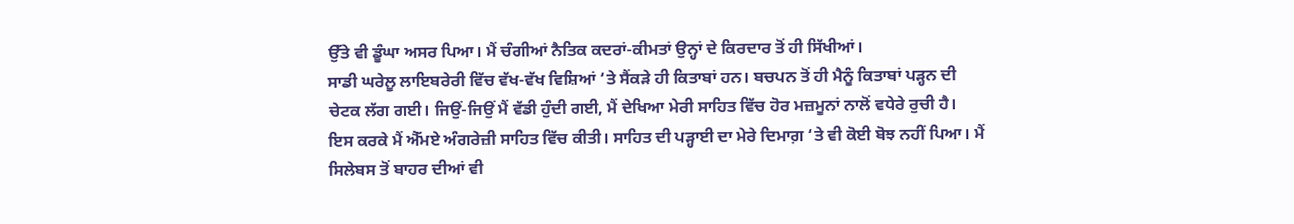ਉੱਤੇ ਵੀ ਡੂੰਘਾ ਅਸਰ ਪਿਆ। ਮੈਂ ਚੰਗੀਆਂ ਨੈਤਿਕ ਕਦਰਾਂ-ਕੀਮਤਾਂ ਉਨ੍ਹਾਂ ਦੇ ਕਿਰਦਾਰ ਤੋਂ ਹੀ ਸਿੱਖੀਆਂ।
ਸਾਡੀ ਘਰੇਲੂ ਲਾਇਬਰੇਰੀ ਵਿੱਚ ਵੱਖ-ਵੱਖ ਵਿਸ਼ਿਆਂ ‘ਤੇ ਸੈਂਕੜੇ ਹੀ ਕਿਤਾਬਾਂ ਹਨ। ਬਚਪਨ ਤੋਂ ਹੀ ਮੈਨੂੰ ਕਿਤਾਬਾਂ ਪੜ੍ਹਨ ਦੀ ਚੇਟਕ ਲੱਗ ਗਈ। ਜਿਉਂ-ਜਿਉਂ ਮੈਂ ਵੱਡੀ ਹੁੰਦੀ ਗਈ, ਮੈਂ ਦੇਖਿਆ ਮੇਰੀ ਸਾਹਿਤ ਵਿੱਚ ਹੋਰ ਮਜ਼ਮੂਨਾਂ ਨਾਲੋਂ ਵਧੇਰੇ ਰੁਚੀ ਹੈ। ਇਸ ਕਰਕੇ ਮੈਂ ਐੱਮਏ ਅੰਗਰੇਜ਼ੀ ਸਾਹਿਤ ਵਿੱਚ ਕੀਤੀ। ਸਾਹਿਤ ਦੀ ਪੜ੍ਹਾਈ ਦਾ ਮੇਰੇ ਦਿਮਾਗ਼ ‘ਤੇ ਵੀ ਕੋਈ ਬੋਝ ਨਹੀਂ ਪਿਆ। ਮੈਂ ਸਿਲੇਬਸ ਤੋਂ ਬਾਹਰ ਦੀਆਂ ਵੀ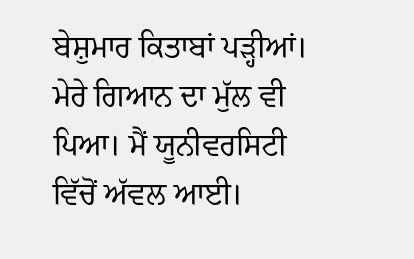ਬੇਸ਼ੁਮਾਰ ਕਿਤਾਬਾਂ ਪੜ੍ਹੀਆਂ। ਮੇਰੇ ਗਿਆਨ ਦਾ ਮੁੱਲ ਵੀ ਪਿਆ। ਮੈਂ ਯੂਨੀਵਰਸਿਟੀ ਵਿੱਚੋਂ ਅੱਵਲ ਆਈ।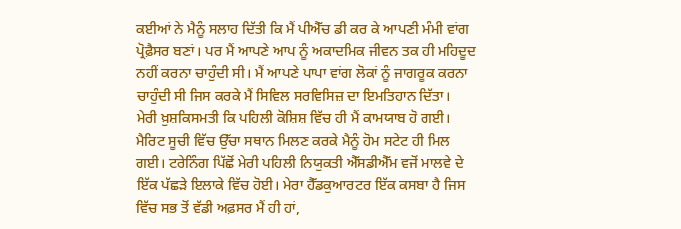ਕਈਆਂ ਨੇ ਮੈਨੂੰ ਸਲਾਹ ਦਿੱਤੀ ਕਿ ਮੈਂ ਪੀਐੱਚ ਡੀ ਕਰ ਕੇ ਆਪਣੀ ਮੰਮੀ ਵਾਂਗ ਪ੍ਰੋਫ਼ੈਸਰ ਬਣਾਂ। ਪਰ ਮੈਂ ਆਪਣੇ ਆਪ ਨੂੰ ਅਕਾਦਮਿਕ ਜੀਵਨ ਤਕ ਹੀ ਮਹਿਦੂਦ ਨਹੀਂ ਕਰਨਾ ਚਾਹੁੰਦੀ ਸੀ। ਮੈਂ ਆਪਣੇ ਪਾਪਾ ਵਾਂਗ ਲੋਕਾਂ ਨੂੰ ਜਾਗਰੂਕ ਕਰਨਾ ਚਾਹੁੰਦੀ ਸੀ ਜਿਸ ਕਰਕੇ ਮੈਂ ਸਿਵਿਲ ਸਰਵਿਸਿਜ਼ ਦਾ ਇਮਤਿਹਾਨ ਦਿੱਤਾ।
ਮੇਰੀ ਖ਼ੁਸ਼ਕਿਸਮਤੀ ਕਿ ਪਹਿਲੀ ਕੋਸ਼ਿਸ਼ ਵਿੱਚ ਹੀ ਮੈਂ ਕਾਮਯਾਬ ਹੋ ਗਈ। ਮੈਰਿਟ ਸੂਚੀ ਵਿੱਚ ਉੱਚਾ ਸਥਾਨ ਮਿਲਣ ਕਰਕੇ ਮੈਨੂੰ ਹੋਮ ਸਟੇਟ ਹੀ ਮਿਲ ਗਈ। ਟਰੇਨਿੰਗ ਪਿੱਛੋਂ ਮੇਰੀ ਪਹਿਲੀ ਨਿਯੁਕਤੀ ਐੱਸਡੀਐੱਮ ਵਜੋਂ ਮਾਲਵੇ ਦੇ ਇੱਕ ਪੱਛੜੇ ਇਲਾਕੇ ਵਿੱਚ ਹੋਈ। ਮੇਰਾ ਹੈੱਡਕੁਆਰਟਰ ਇੱਕ ਕਸਬਾ ਹੈ ਜਿਸ ਵਿੱਚ ਸਭ ਤੋਂ ਵੱਡੀ ਅਫ਼ਸਰ ਮੈਂ ਹੀ ਹਾਂ,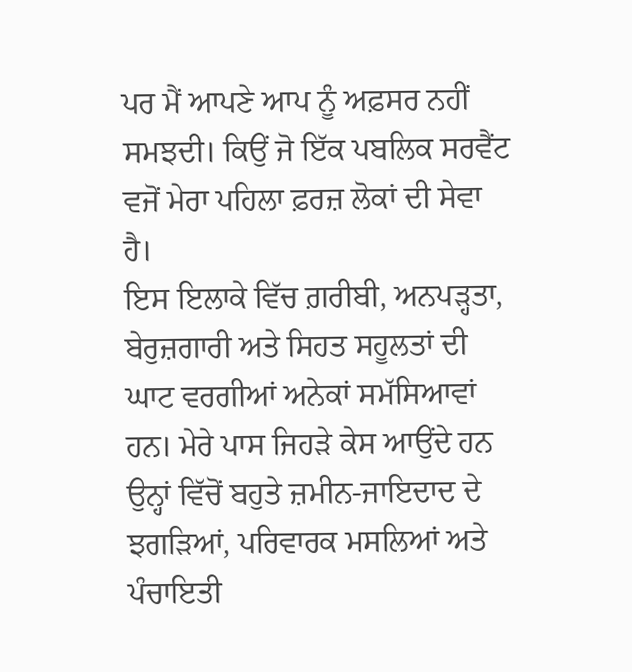ਪਰ ਮੈਂ ਆਪਣੇ ਆਪ ਨੂੰ ਅਫ਼ਸਰ ਨਹੀਂ ਸਮਝਦੀ। ਕਿਉਂ ਜੋ ਇੱਕ ਪਬਲਿਕ ਸਰਵੈਂਟ ਵਜੋਂ ਮੇਰਾ ਪਹਿਲਾ ਫ਼ਰਜ਼ ਲੋਕਾਂ ਦੀ ਸੇਵਾ ਹੈ।
ਇਸ ਇਲਾਕੇ ਵਿੱਚ ਗ਼ਰੀਬੀ, ਅਨਪੜ੍ਹਤਾ, ਬੇਰੁਜ਼ਗਾਰੀ ਅਤੇ ਸਿਹਤ ਸਹੂਲਤਾਂ ਦੀ ਘਾਟ ਵਰਗੀਆਂ ਅਨੇਕਾਂ ਸਮੱਸਿਆਵਾਂ ਹਨ। ਮੇਰੇ ਪਾਸ ਜਿਹੜੇ ਕੇਸ ਆਉਂਦੇ ਹਨ ਉਨ੍ਹਾਂ ਵਿੱਚੋਂ ਬਹੁਤੇ ਜ਼ਮੀਨ-ਜਾਇਦਾਦ ਦੇ ਝਗੜਿਆਂ, ਪਰਿਵਾਰਕ ਮਸਲਿਆਂ ਅਤੇ ਪੰਚਾਇਤੀ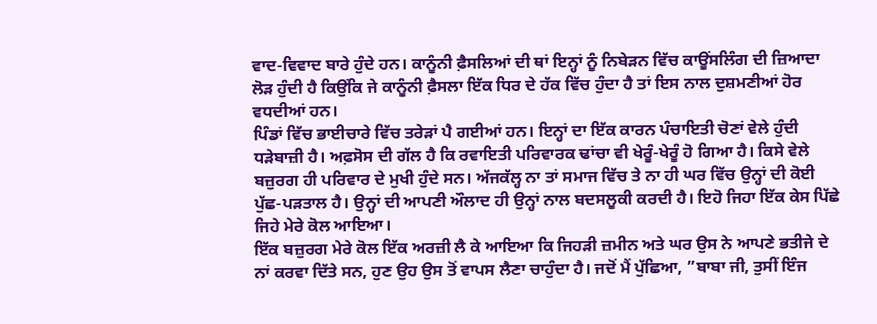ਵਾਦ-ਵਿਵਾਦ ਬਾਰੇ ਹੁੰਦੇ ਹਨ। ਕਾਨੂੰਨੀ ਫ਼ੈਸਲਿਆਂ ਦੀ ਥਾਂ ਇਨ੍ਹਾਂ ਨੂੰ ਨਿਬੇੜਨ ਵਿੱਚ ਕਾਊਂਸਲਿੰਗ ਦੀ ਜ਼ਿਆਦਾ ਲੋੜ ਹੁੰਦੀ ਹੈ ਕਿਉਂਕਿ ਜੇ ਕਾਨੂੰਨੀ ਫ਼ੈਸਲਾ ਇੱਕ ਧਿਰ ਦੇ ਹੱਕ ਵਿੱਚ ਹੁੰਦਾ ਹੈ ਤਾਂ ਇਸ ਨਾਲ ਦੁਸ਼ਮਣੀਆਂ ਹੋਰ ਵਧਦੀਆਂ ਹਨ।
ਪਿੰਡਾਂ ਵਿੱਚ ਭਾਈਚਾਰੇ ਵਿੱਚ ਤਰੇੜਾਂ ਪੈ ਗਈਆਂ ਹਨ। ਇਨ੍ਹਾਂ ਦਾ ਇੱਕ ਕਾਰਨ ਪੰਚਾਇਤੀ ਚੋਣਾਂ ਵੇਲੇ ਹੁੰਦੀ ਧੜੇਬਾਜ਼ੀ ਹੈ। ਅਫ਼ਸੋਸ ਦੀ ਗੱਲ ਹੈ ਕਿ ਰਵਾਇਤੀ ਪਰਿਵਾਰਕ ਢਾਂਚਾ ਵੀ ਖੇਰੂੰ-ਖੇਰੂੰ ਹੋ ਗਿਆ ਹੈ। ਕਿਸੇ ਵੇਲੇ ਬਜ਼ੁਰਗ ਹੀ ਪਰਿਵਾਰ ਦੇ ਮੁਖੀ ਹੁੰਦੇ ਸਨ। ਅੱਜਕੱਲ੍ਹ ਨਾ ਤਾਂ ਸਮਾਜ ਵਿੱਚ ਤੇ ਨਾ ਹੀ ਘਰ ਵਿੱਚ ਉਨ੍ਹਾਂ ਦੀ ਕੋਈ ਪੁੱਛ-ਪੜਤਾਲ ਹੈ। ਉਨ੍ਹਾਂ ਦੀ ਆਪਣੀ ਔਲਾਦ ਹੀ ਉਨ੍ਹਾਂ ਨਾਲ ਬਦਸਲੂਕੀ ਕਰਦੀ ਹੈ। ਇਹੋ ਜਿਹਾ ਇੱਕ ਕੇਸ ਪਿੱਛੇ ਜਿਹੇ ਮੇਰੇ ਕੋਲ ਆਇਆ।
ਇੱਕ ਬਜ਼ੁਰਗ ਮੇਰੇ ਕੋਲ ਇੱਕ ਅਰਜ਼ੀ ਲੈ ਕੇ ਆਇਆ ਕਿ ਜਿਹੜੀ ਜ਼ਮੀਨ ਅਤੇ ਘਰ ਉਸ ਨੇ ਆਪਣੇ ਭਤੀਜੇ ਦੇ ਨਾਂ ਕਰਵਾ ਦਿੱਤੇ ਸਨ, ਹੁਣ ਉਹ ਉਸ ਤੋਂ ਵਾਪਸ ਲੈਣਾ ਚਾਹੁੰਦਾ ਹੈ। ਜਦੋਂ ਮੈਂ ਪੁੱਛਿਆ, ”ਬਾਬਾ ਜੀ, ਤੁਸੀਂ ਇੰਜ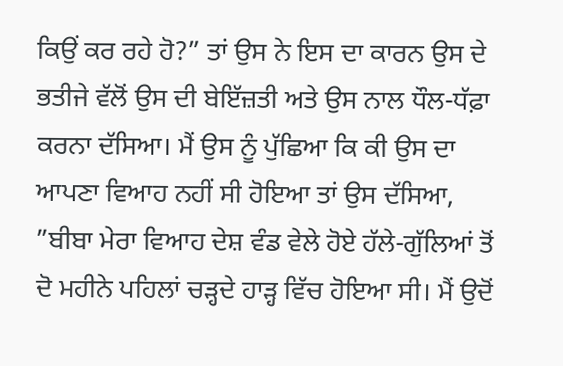ਕਿਉਂ ਕਰ ਰਹੇ ਹੋ?” ਤਾਂ ਉਸ ਨੇ ਇਸ ਦਾ ਕਾਰਨ ਉਸ ਦੇ ਭਤੀਜੇ ਵੱਲੋਂ ਉਸ ਦੀ ਬੇਇੱਜ਼ਤੀ ਅਤੇ ਉਸ ਨਾਲ ਧੌਲ-ਧੱਫ਼ਾ ਕਰਨਾ ਦੱਸਿਆ। ਮੈਂ ਉਸ ਨੂੰ ਪੁੱਛਿਆ ਕਿ ਕੀ ਉਸ ਦਾ ਆਪਣਾ ਵਿਆਹ ਨਹੀਂ ਸੀ ਹੋਇਆ ਤਾਂ ਉਸ ਦੱਸਿਆ, ”ਬੀਬਾ ਮੇਰਾ ਵਿਆਹ ਦੇਸ਼ ਵੰਡ ਵੇਲੇ ਹੋਏ ਹੱਲੇ-ਗੁੱਲਿਆਂ ਤੋਂ ਦੋ ਮਹੀਨੇ ਪਹਿਲਾਂ ਚੜ੍ਹਦੇ ਹਾੜ੍ਹ ਵਿੱਚ ਹੋਇਆ ਸੀ। ਮੈਂ ਉਦੋਂ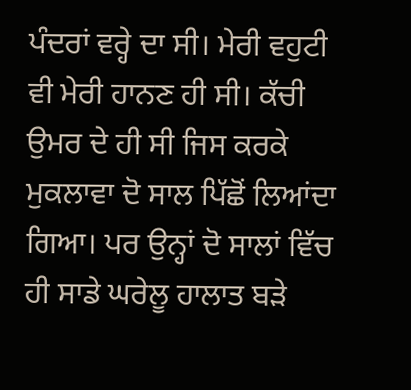ਪੰਦਰਾਂ ਵਰ੍ਹੇ ਦਾ ਸੀ। ਮੇਰੀ ਵਹੁਟੀ ਵੀ ਮੇਰੀ ਹਾਨਣ ਹੀ ਸੀ। ਕੱਚੀ ਉਮਰ ਦੇ ਹੀ ਸੀ ਜਿਸ ਕਰਕੇ ਮੁਕਲਾਵਾ ਦੋ ਸਾਲ ਪਿੱਛੋਂ ਲਿਆਂਦਾ ਗਿਆ। ਪਰ ਉਨ੍ਹਾਂ ਦੋ ਸਾਲਾਂ ਵਿੱਚ ਹੀ ਸਾਡੇ ਘਰੇਲੂ ਹਾਲਾਤ ਬੜੇ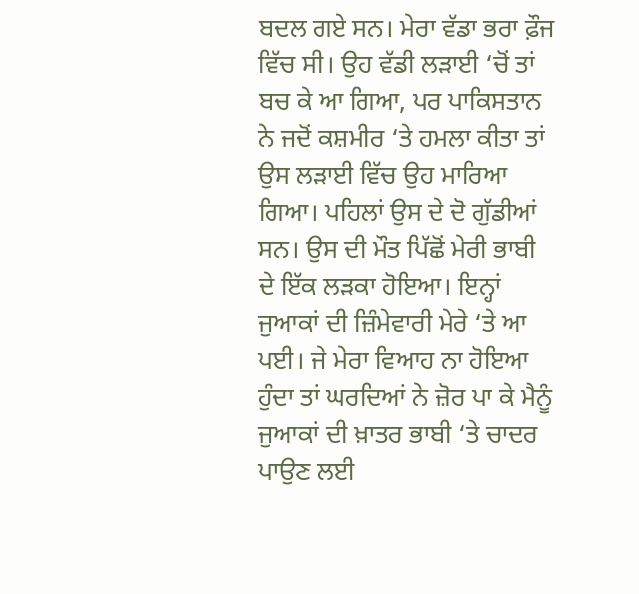ਬਦਲ ਗਏ ਸਨ। ਮੇਰਾ ਵੱਡਾ ਭਰਾ ਫ਼ੌਜ ਵਿੱਚ ਸੀ। ਉਹ ਵੱਡੀ ਲੜਾਈ ‘ਚੋਂ ਤਾਂ ਬਚ ਕੇ ਆ ਗਿਆ, ਪਰ ਪਾਕਿਸਤਾਨ ਨੇ ਜਦੋਂ ਕਸ਼ਮੀਰ ‘ਤੇ ਹਮਲਾ ਕੀਤਾ ਤਾਂ ਉਸ ਲੜਾਈ ਵਿੱਚ ਉਹ ਮਾਰਿਆ ਗਿਆ। ਪਹਿਲਾਂ ਉਸ ਦੇ ਦੋ ਗੁੱਡੀਆਂ ਸਨ। ਉਸ ਦੀ ਮੌਤ ਪਿੱਛੋਂ ਮੇਰੀ ਭਾਬੀ ਦੇ ਇੱਕ ਲੜਕਾ ਹੋਇਆ। ਇਨ੍ਹਾਂ ਜੁਆਕਾਂ ਦੀ ਜ਼ਿੰਮੇਵਾਰੀ ਮੇਰੇ ‘ਤੇ ਆ ਪਈ। ਜੇ ਮੇਰਾ ਵਿਆਹ ਨਾ ਹੋਇਆ ਹੁੰਦਾ ਤਾਂ ਘਰਦਿਆਂ ਨੇ ਜ਼ੋਰ ਪਾ ਕੇ ਮੈਨੂੰ ਜੁਆਕਾਂ ਦੀ ਖ਼ਾਤਰ ਭਾਬੀ ‘ਤੇ ਚਾਦਰ ਪਾਉਣ ਲਈ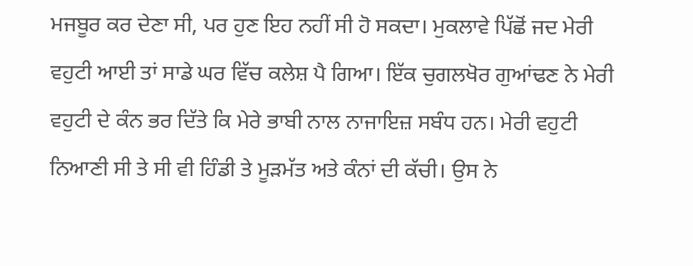ਮਜਬੂਰ ਕਰ ਦੇਣਾ ਸੀ, ਪਰ ਹੁਣ ਇਹ ਨਹੀਂ ਸੀ ਹੋ ਸਕਦਾ। ਮੁਕਲਾਵੇ ਪਿੱਛੋਂ ਜਦ ਮੇਰੀ ਵਹੁਟੀ ਆਈ ਤਾਂ ਸਾਡੇ ਘਰ ਵਿੱਚ ਕਲੇਸ਼ ਪੈ ਗਿਆ। ਇੱਕ ਚੁਗਲਖੋਰ ਗੁਆਂਢਣ ਨੇ ਮੇਰੀ ਵਹੁਟੀ ਦੇ ਕੰਨ ਭਰ ਦਿੱਤੇ ਕਿ ਮੇਰੇ ਭਾਬੀ ਨਾਲ ਨਾਜਾਇਜ਼ ਸਬੰਧ ਹਨ। ਮੇਰੀ ਵਹੁਟੀ ਨਿਆਣੀ ਸੀ ਤੇ ਸੀ ਵੀ ਹਿੰਡੀ ਤੇ ਮੂੜਮੱਤ ਅਤੇ ਕੰਨਾਂ ਦੀ ਕੱਚੀ। ਉਸ ਨੇ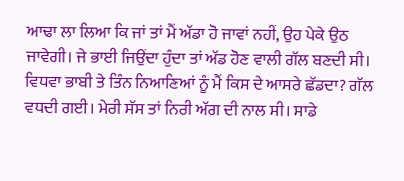ਆਢਾ ਲਾ ਲਿਆ ਕਿ ਜਾਂ ਤਾਂ ਮੈਂ ਅੱਡਾ ਹੋ ਜਾਵਾਂ ਨਹੀਂ, ਉਹ ਪੇਕੇ ਉਠ ਜਾਵੇਗੀ। ਜੇ ਭਾਈ ਜਿਉਂਦਾ ਹੁੰਦਾ ਤਾਂ ਅੱਡ ਹੋਣ ਵਾਲੀ ਗੱਲ ਬਣਦੀ ਸੀ। ਵਿਧਵਾ ਭਾਬੀ ਤੇ ਤਿੰਨ ਨਿਆਣਿਆਂ ਨੂੰ ਮੈਂ ਕਿਸ ਦੇ ਆਸਰੇ ਛੱਡਦਾ? ਗੱਲ ਵਧਦੀ ਗਈ। ਮੇਰੀ ਸੱਸ ਤਾਂ ਨਿਰੀ ਅੱਗ ਦੀ ਨਾਲ ਸੀ। ਸਾਡੇ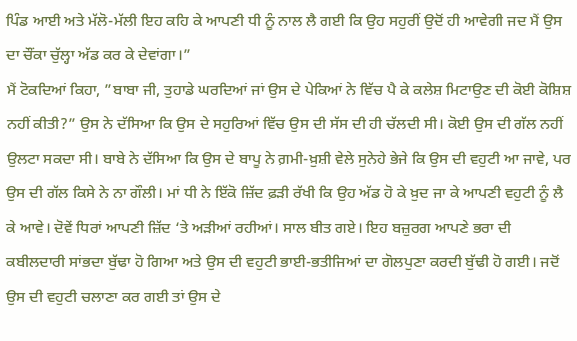ਪਿੰਡ ਆਈ ਅਤੇ ਮੱਲੋ-ਮੱਲੀ ਇਹ ਕਹਿ ਕੇ ਆਪਣੀ ਧੀ ਨੂੰ ਨਾਲ ਲੈ ਗਈ ਕਿ ਉਹ ਸਹੁਰੀਂ ਉਦੋਂ ਹੀ ਆਵੇਗੀ ਜਦ ਮੈਂ ਉਸ ਦਾ ਚੌਂਕਾ ਚੁੱਲ੍ਹਾ ਅੱਡ ਕਰ ਕੇ ਦੇਵਾਂਗਾ।”
ਮੈਂ ਟੋਕਦਿਆਂ ਕਿਹਾ, ”ਬਾਬਾ ਜੀ, ਤੁਹਾਡੇ ਘਰਦਿਆਂ ਜਾਂ ਉਸ ਦੇ ਪੇਕਿਆਂ ਨੇ ਵਿੱਚ ਪੈ ਕੇ ਕਲੇਸ਼ ਮਿਟਾਉਣ ਦੀ ਕੋਈ ਕੋਸ਼ਿਸ਼ ਨਹੀਂ ਕੀਤੀ?” ਉਸ ਨੇ ਦੱਸਿਆ ਕਿ ਉਸ ਦੇ ਸਹੁਰਿਆਂ ਵਿੱਚ ਉਸ ਦੀ ਸੱਸ ਦੀ ਹੀ ਚੱਲਦੀ ਸੀ। ਕੋਈ ਉਸ ਦੀ ਗੱਲ ਨਹੀਂ ਉਲਟਾ ਸਕਦਾ ਸੀ। ਬਾਬੇ ਨੇ ਦੱਸਿਆ ਕਿ ਉਸ ਦੇ ਬਾਪੂ ਨੇ ਗ਼ਮੀ-ਖ਼ੁਸ਼ੀ ਵੇਲੇ ਸੁਨੇਹੇ ਭੇਜੇ ਕਿ ਉਸ ਦੀ ਵਹੁਟੀ ਆ ਜਾਵੇ, ਪਰ ਉਸ ਦੀ ਗੱਲ ਕਿਸੇ ਨੇ ਨਾ ਗੌਲੀ। ਮਾਂ ਧੀ ਨੇ ਇੱਕੋ ਜ਼ਿੱਦ ਫ਼ੜੀ ਰੱਖੀ ਕਿ ਉਹ ਅੱਡ ਹੋ ਕੇ ਖ਼ੁਦ ਜਾ ਕੇ ਆਪਣੀ ਵਹੁਟੀ ਨੂੰ ਲੈ ਕੇ ਆਵੇ। ਦੋਵੇਂ ਧਿਰਾਂ ਆਪਣੀ ਜ਼ਿੱਦ ‘ਤੇ ਅੜੀਆਂ ਰਹੀਆਂ। ਸਾਲ ਬੀਤ ਗਏ। ਇਹ ਬਜ਼ੁਰਗ ਆਪਣੇ ਭਰਾ ਦੀ ਕਬੀਲਦਾਰੀ ਸਾਂਭਦਾ ਬੁੱਢਾ ਹੋ ਗਿਆ ਅਤੇ ਉਸ ਦੀ ਵਹੁਟੀ ਭਾਈ-ਭਤੀਜਿਆਂ ਦਾ ਗੋਲਪੁਣਾ ਕਰਦੀ ਬੁੱਢੀ ਹੋ ਗਈ। ਜਦੋਂ ਉਸ ਦੀ ਵਹੁਟੀ ਚਲਾਣਾ ਕਰ ਗਈ ਤਾਂ ਉਸ ਦੇ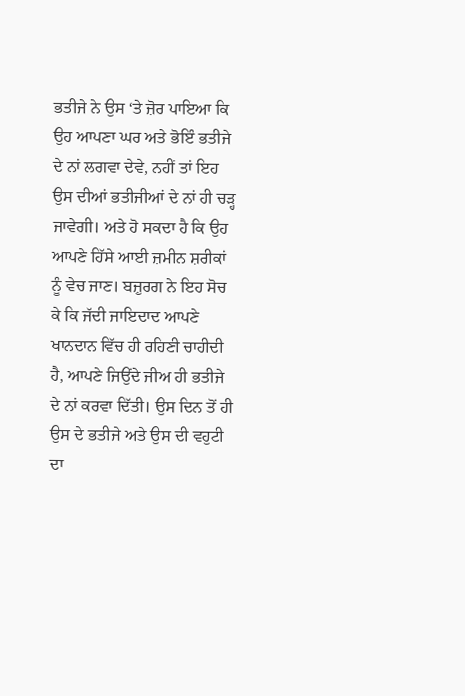ਭਤੀਜੇ ਨੇ ਉਸ ‘ਤੇ ਜ਼ੋਰ ਪਾਇਆ ਕਿ ਉਹ ਆਪਣਾ ਘਰ ਅਤੇ ਭੋਇੰ ਭਤੀਜੇ ਦੇ ਨਾਂ ਲਗਵਾ ਦੇਵੇ, ਨਹੀਂ ਤਾਂ ਇਹ ਉਸ ਦੀਆਂ ਭਤੀਜੀਆਂ ਦੇ ਨਾਂ ਹੀ ਚੜ੍ਹ ਜਾਵੇਗੀ। ਅਤੇ ਹੋ ਸਕਦਾ ਹੈ ਕਿ ਉਹ ਆਪਣੇ ਹਿੱਸੇ ਆਈ ਜ਼ਮੀਨ ਸ਼ਰੀਕਾਂ ਨੂੰ ਵੇਚ ਜਾਣ। ਬਜ਼ੁਰਗ ਨੇ ਇਹ ਸੋਚ ਕੇ ਕਿ ਜੱਦੀ ਜਾਇਦਾਦ ਆਪਣੇ ਖਾਨਦਾਨ ਵਿੱਚ ਹੀ ਰਹਿਣੀ ਚਾਹੀਦੀ ਹੈ, ਆਪਣੇ ਜਿਉਂਦੇ ਜੀਅ ਹੀ ਭਤੀਜੇ ਦੇ ਨਾਂ ਕਰਵਾ ਦਿੱਤੀ। ਉਸ ਦਿਨ ਤੋਂ ਹੀ ਉਸ ਦੇ ਭਤੀਜੇ ਅਤੇ ਉਸ ਦੀ ਵਹੁਟੀ ਦਾ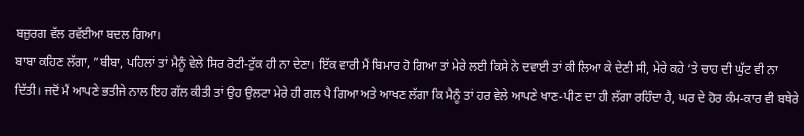ਬਜ਼ੁਰਗ ਵੱਲ ਰਵੱਈਆ ਬਦਲ ਗਿਆ।
ਬਾਬਾ ਕਹਿਣ ਲੱਗਾ, ”ਬੀਬਾ, ਪਹਿਲਾਂ ਤਾਂ ਮੈਨੂੰ ਵੇਲੇ ਸਿਰ ਰੋਟੀ-ਟੁੱਕ ਹੀ ਨਾ ਦੇਣਾ। ਇੱਕ ਵਾਰੀ ਮੈਂ ਬਿਮਾਰ ਹੋ ਗਿਆ ਤਾਂ ਮੇਰੇ ਲਈ ਕਿਸੇ ਨੇ ਦਵਾਈ ਤਾਂ ਕੀ ਲਿਆ ਕੇ ਦੇਣੀ ਸੀ, ਮੇਰੇ ਕਹੇ ‘ਤੇ ਚਾਹ ਦੀ ਘੁੱਟ ਵੀ ਨਾ ਦਿੱਤੀ। ਜਦੋਂ ਮੈਂ ਆਪਣੇ ਭਤੀਜੇ ਨਾਲ ਇਹ ਗੱਲ ਕੀਤੀ ਤਾਂ ਉਹ ਉਲਟਾ ਮੇਰੇ ਹੀ ਗਲ ਪੈ ਗਿਆ ਅਤੇ ਆਖਣ ਲੱਗਾ ਕਿ ਮੈਨੂੰ ਤਾਂ ਹਰ ਵੇਲੇ ਆਪਣੇ ਖਾਣ-ਪੀਣ ਦਾ ਹੀ ਲੱਗਾ ਰਹਿੰਦਾ ਹੈ, ਘਰ ਦੇ ਹੋਰ ਕੰਮ-ਕਾਰ ਵੀ ਬਥੇਰੇ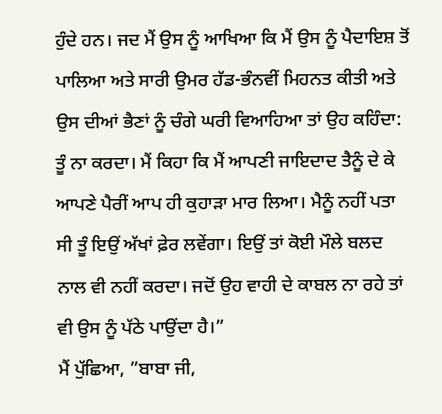ਹੁੰਦੇ ਹਨ। ਜਦ ਮੈਂ ਉਸ ਨੂੰ ਆਖਿਆ ਕਿ ਮੈਂ ਉਸ ਨੂੰ ਪੈਦਾਇਸ਼ ਤੋਂ ਪਾਲਿਆ ਅਤੇ ਸਾਰੀ ਉਮਰ ਹੱਡ-ਭੰਨਵੀਂ ਮਿਹਨਤ ਕੀਤੀ ਅਤੇ ਉਸ ਦੀਆਂ ਭੈਣਾਂ ਨੂੰ ਚੰਗੇ ਘਰੀ ਵਿਆਹਿਆ ਤਾਂ ਉਹ ਕਹਿੰਦਾ: ਤੂੰ ਨਾ ਕਰਦਾ। ਮੈਂ ਕਿਹਾ ਕਿ ਮੈਂ ਆਪਣੀ ਜਾਇਦਾਦ ਤੈਨੂੰ ਦੇ ਕੇ ਆਪਣੇ ਪੈਰੀਂ ਆਪ ਹੀ ਕੁਹਾੜਾ ਮਾਰ ਲਿਆ। ਮੈਨੂੰ ਨਹੀਂ ਪਤਾ ਸੀ ਤੂੰ ਇਉਂ ਅੱਖਾਂ ਫ਼ੇਰ ਲਵੇਂਗਾ। ਇਉਂ ਤਾਂ ਕੋਈ ਮੌਲੇ ਬਲਦ ਨਾਲ ਵੀ ਨਹੀਂ ਕਰਦਾ। ਜਦੋਂ ਉਹ ਵਾਹੀ ਦੇ ਕਾਬਲ ਨਾ ਰਹੇ ਤਾਂ ਵੀ ਉਸ ਨੂੰ ਪੱਠੇ ਪਾਉਂਦਾ ਹੈ।”
ਮੈਂ ਪੁੱਛਿਆ, ”ਬਾਬਾ ਜੀ,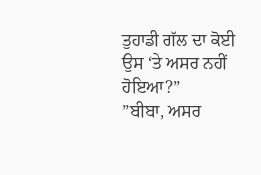ਤੁਹਾਡੀ ਗੱਲ ਦਾ ਕੋਈ ਉਸ ‘ਤੇ ਅਸਰ ਨਹੀਂ ਹੋਇਆ?”
”ਬੀਬਾ, ਅਸਰ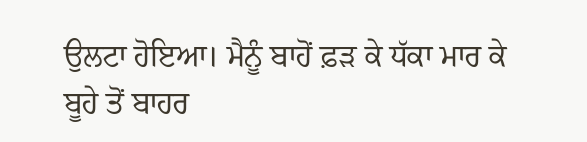ਉਲਟਾ ਹੋਇਆ। ਮੈਨੂੰ ਬਾਹੋਂ ਫ਼ੜ ਕੇ ਧੱਕਾ ਮਾਰ ਕੇ ਬੂਹੇ ਤੋਂ ਬਾਹਰ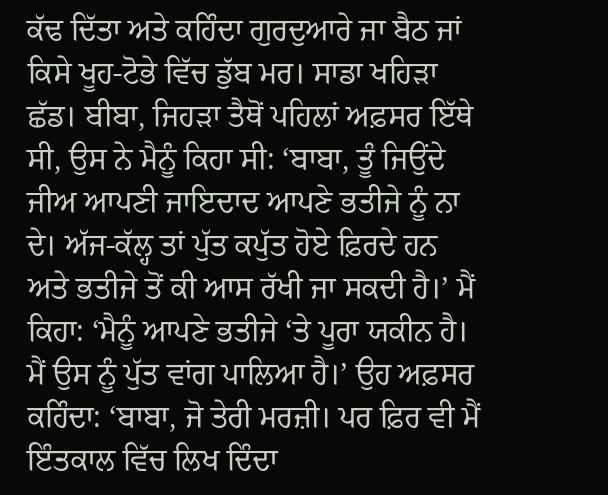ਕੱਢ ਦਿੱਤਾ ਅਤੇ ਕਹਿੰਦਾ ਗੁਰਦੁਆਰੇ ਜਾ ਬੈਠ ਜਾਂ ਕਿਸੇ ਖੂਹ-ਟੋਭੇ ਵਿੱਚ ਡੁੱਬ ਮਰ। ਸਾਡਾ ਖਹਿੜਾ ਛੱਡ। ਬੀਬਾ, ਜਿਹੜਾ ਤੈਥੋਂ ਪਹਿਲਾਂ ਅਫ਼ਸਰ ਇੱਥੇ ਸੀ, ਉਸ ਨੇ ਮੈਨੂੰ ਕਿਹਾ ਸੀ: ‘ਬਾਬਾ, ਤੂੰ ਜਿਉਂਦੇ ਜੀਅ ਆਪਣੀ ਜਾਇਦਾਦ ਆਪਣੇ ਭਤੀਜੇ ਨੂੰ ਨਾ ਦੇ। ਅੱਜ-ਕੱਲ੍ਹ ਤਾਂ ਪੁੱਤ ਕਪੁੱਤ ਹੋਏ ਫ਼ਿਰਦੇ ਹਨ ਅਤੇ ਭਤੀਜੇ ਤੋਂ ਕੀ ਆਸ ਰੱਖੀ ਜਾ ਸਕਦੀ ਹੈ।’ ਮੈਂ ਕਿਹਾ: ‘ਮੈਨੂੰ ਆਪਣੇ ਭਤੀਜੇ ‘ਤੇ ਪੂਰਾ ਯਕੀਨ ਹੈ। ਮੈਂ ਉਸ ਨੂੰ ਪੁੱਤ ਵਾਂਗ ਪਾਲਿਆ ਹੈ।’ ਉਹ ਅਫ਼ਸਰ ਕਹਿੰਦਾ: ‘ਬਾਬਾ, ਜੋ ਤੇਰੀ ਮਰਜ਼ੀ। ਪਰ ਫ਼ਿਰ ਵੀ ਮੈਂ ਇੰਤਕਾਲ ਵਿੱਚ ਲਿਖ ਦਿੰਦਾ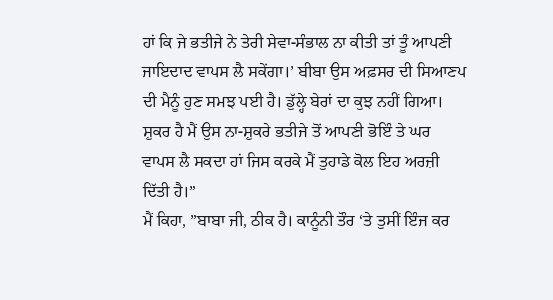ਹਾਂ ਕਿ ਜੇ ਭਤੀਜੇ ਨੇ ਤੇਰੀ ਸੇਵਾ-ਸੰਭਾਲ ਨਾ ਕੀਤੀ ਤਾਂ ਤੂੰ ਆਪਣੀ ਜਾਇਦਾਦ ਵਾਪਸ ਲੈ ਸਕੇਂਗਾ।’ ਬੀਬਾ ਉਸ ਅਫ਼ਸਰ ਦੀ ਸਿਆਣਪ ਦੀ ਮੈਨੂੰ ਹੁਣ ਸਮਝ ਪਈ ਹੈ। ਡੁੱਲ੍ਹੇ ਬੇਰਾਂ ਦਾ ਕੁਝ ਨਹੀਂ ਗਿਆ। ਸ਼ੁਕਰ ਹੈ ਮੈਂ ਉਸ ਨਾ-ਸ਼ੁਕਰੇ ਭਤੀਜੇ ਤੋਂ ਆਪਣੀ ਭੋਇੰ ਤੇ ਘਰ ਵਾਪਸ ਲੈ ਸਕਦਾ ਹਾਂ ਜਿਸ ਕਰਕੇ ਮੈਂ ਤੁਹਾਡੇ ਕੋਲ ਇਹ ਅਰਜ਼ੀ ਦਿੱਤੀ ਹੈ।”
ਮੈਂ ਕਿਹਾ, ”ਬਾਬਾ ਜੀ, ਠੀਕ ਹੈ। ਕਾਨੂੰਨੀ ਤੌਰ ‘ਤੇ ਤੁਸੀਂ ਇੰਜ ਕਰ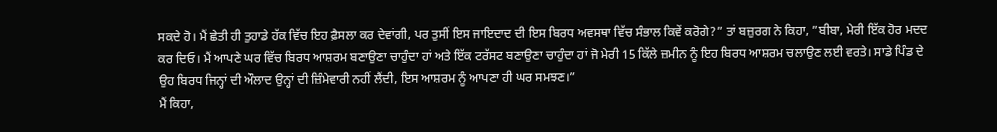ਸਕਦੇ ਹੋ। ਮੈਂ ਛੇਤੀ ਹੀ ਤੁਹਾਡੇ ਹੱਕ ਵਿੱਚ ਇਹ ਫ਼ੈਸਲਾ ਕਰ ਦੇਵਾਂਗੀ, ਪਰ ਤੁਸੀਂ ਇਸ ਜਾਇਦਾਦ ਦੀ ਇਸ ਬਿਰਧ ਅਵਸਥਾ ਵਿੱਚ ਸੰਭਾਲ ਕਿਵੇਂ ਕਰੋਗੇ?” ਤਾਂ ਬਜ਼ੁਰਗ ਨੇ ਕਿਹਾ, ”ਬੀਬਾ, ਮੇਰੀ ਇੱਕ ਹੋਰ ਮਦਦ ਕਰ ਦਿਓ। ਮੈਂ ਆਪਣੇ ਘਰ ਵਿੱਚ ਬਿਰਧ ਆਸ਼ਰਮ ਬਣਾਉਣਾ ਚਾਹੁੰਦਾ ਹਾਂ ਅਤੇ ਇੱਕ ਟਰੱਸਟ ਬਣਾਉਣਾ ਚਾਹੁੰਦਾ ਹਾਂ ਜੋ ਮੇਰੀ 15 ਕਿੱਲੇ ਜ਼ਮੀਨ ਨੂੰ ਇਹ ਬਿਰਧ ਆਸ਼ਰਮ ਚਲਾਉਣ ਲਈ ਵਰਤੇ। ਸਾਡੇ ਪਿੰਡ ਦੇ ਉਹ ਬਿਰਧ ਜਿਨ੍ਹਾਂ ਦੀ ਔਲਾਦ ਉਨ੍ਹਾਂ ਦੀ ਜ਼ਿੰਮੇਵਾਰੀ ਨਹੀਂ ਲੈਂਦੀ, ਇਸ ਆਸ਼ਰਮ ਨੂੰ ਆਪਣਾ ਹੀ ਘਰ ਸਮਝਣ।”
ਮੈਂ ਕਿਹਾ,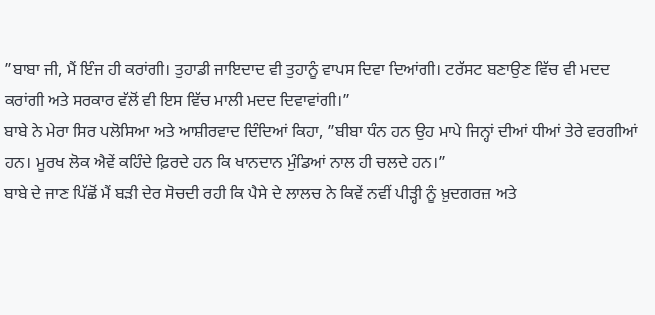”ਬਾਬਾ ਜੀ, ਮੈਂ ਇੰਜ ਹੀ ਕਰਾਂਗੀ। ਤੁਹਾਡੀ ਜਾਇਦਾਦ ਵੀ ਤੁਹਾਨੂੰ ਵਾਪਸ ਦਿਵਾ ਦਿਆਂਗੀ। ਟਰੱਸਟ ਬਣਾਉਣ ਵਿੱਚ ਵੀ ਮਦਦ ਕਰਾਂਗੀ ਅਤੇ ਸਰਕਾਰ ਵੱਲੋਂ ਵੀ ਇਸ ਵਿੱਚ ਮਾਲੀ ਮਦਦ ਦਿਵਾਵਾਂਗੀ।”
ਬਾਬੇ ਨੇ ਮੇਰਾ ਸਿਰ ਪਲੋਸਿਆ ਅਤੇ ਆਸ਼ੀਰਵਾਦ ਦਿੰਦਿਆਂ ਕਿਹਾ, ”ਬੀਬਾ ਧੰਨ ਹਨ ਉਹ ਮਾਪੇ ਜਿਨ੍ਹਾਂ ਦੀਆਂ ਧੀਆਂ ਤੇਰੇ ਵਰਗੀਆਂ ਹਨ। ਮੂਰਖ ਲੋਕ ਐਵੇਂ ਕਹਿੰਦੇ ਫ਼ਿਰਦੇ ਹਨ ਕਿ ਖਾਨਦਾਨ ਮੁੰਡਿਆਂ ਨਾਲ ਹੀ ਚਲਦੇ ਹਨ।”
ਬਾਬੇ ਦੇ ਜਾਣ ਪਿੱਛੋਂ ਮੈਂ ਬੜੀ ਦੇਰ ਸੋਚਦੀ ਰਹੀ ਕਿ ਪੈਸੇ ਦੇ ਲਾਲਚ ਨੇ ਕਿਵੇਂ ਨਵੀਂ ਪੀੜ੍ਹੀ ਨੂੰ ਖ਼ੁਦਗਰਜ਼ ਅਤੇ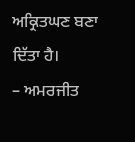ਅਕ੍ਰਿਤਘਣ ਬਣਾ ਦਿੱਤਾ ਹੈ।
– ਅਮਰਜੀਤ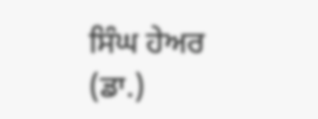ਸਿੰਘ ਹੇਅਰ (ਡਾ.)